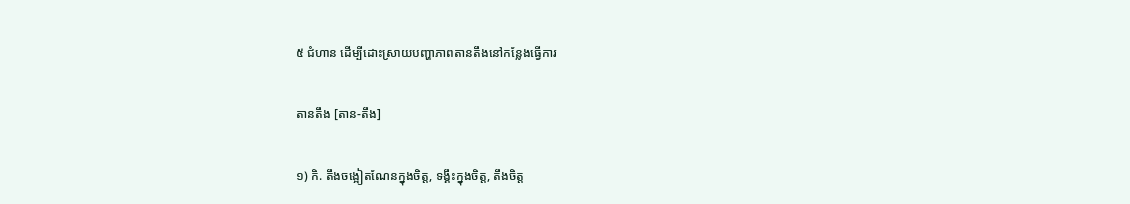៥ ជំហាន ដើម្បីដោះស្រាយបញ្ហាភាពតានតឹងនៅកន្លែងធ្វើការ

តានតឹង [តាន-តឹង]

១) កិ. តឹងចង្អៀតណែនក្នុងចិត្ត, ទង្គឹះក្នុងចិត្ត, តឹងចិត្ត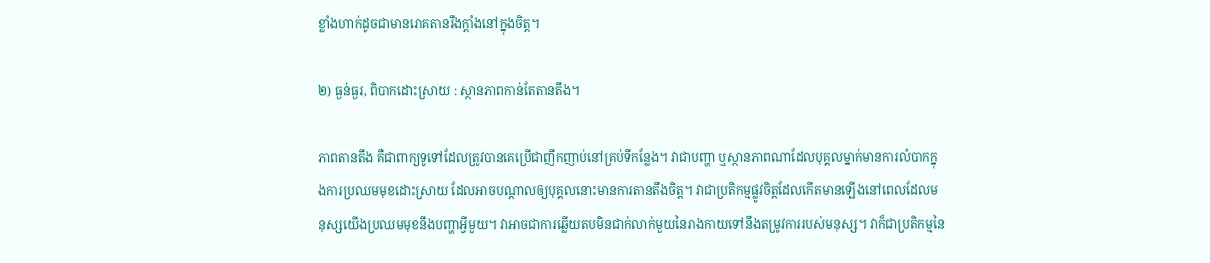ខ្លាំងហាក់ដូចជាមានរោគតានរឹងក្ដាំងនៅក្នុងចិត្ត។

២) ធ្ងន់ធ្ងរ, ពិបាកដោះស្រាយ : ស្ថានភាពកាន់តែតានតឹង។

ភាពតានតឹង គឺជាពាក្យទូទៅដែលត្រូវបានគេប្រើជាញឹកញាប់នៅគ្រប់ទីកន្លែង។ វាជាបញ្ហា ឬស្ថានភាពណាដែលបុគ្គលម្នាក់មានការលំបាកក្នុងការប្រឈមមុខដោះស្រាយ ដែលអាចបណ្តាលឲ្យបុគ្គលនោះមានការតានតឹងចិត្ត។ វាជាប្រតិកម្មផ្លូវចិត្តដែលកើតមានឡើងនៅពេលដែលមនុស្សយើងប្រឈមមុខនឹងបញ្ហាអ្វីមួយ។ វាអាចជាការឆ្លើយតបមិនជាក់លាក់មួយនៃរាងកាយទៅនឹងតម្រូវការរបស់មនុស្ស។ វាក៏ជាប្រតិកម្មនៃ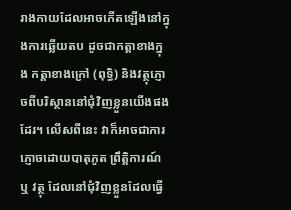រាងកាយដែលអាចកើតឡើងនៅក្នុងការឆ្លើយតប ដូចជាកត្តាខាងក្នុង កត្តាខាងក្រៅ (ពុទ្ធិ) និងវត្ថុភ្ញោចពីបរិស្ថាននៅជុំវិញខ្លួនយើងផងដែរ។ លើសពីនេះ វាក៏អាចជាការភ្ញោចដោយបាតុភូត ព្រឹត្តិការណ៍ ឬ វត្ថុ ដែលនៅជុំវិញខ្លួនដែលធ្វើ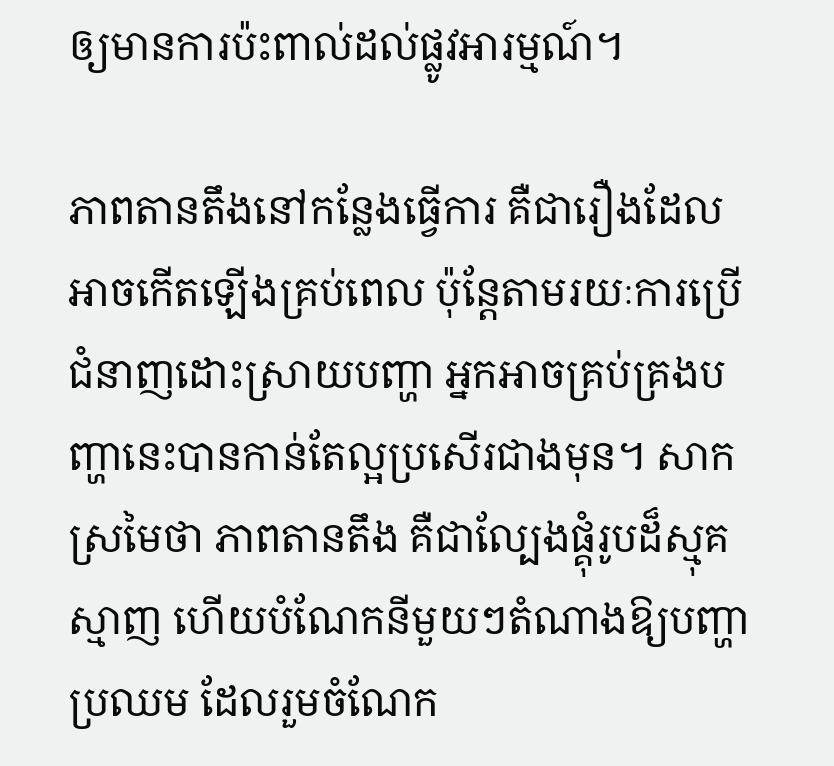ឲ្យមានការប៉ះពាល់ដល់ផ្លូវអារម្មណ៍។

ភាពតានតឹងនៅកន្លែងធ្វើការ គឺជារឿងដែលអាចកើតឡើងគ្រប់ពេល ប៉ុន្តែតាមរយៈការប្រើជំនាញដោះស្រាយបញ្ហា អ្នកអាចគ្រប់គ្រងបញ្ហានេះបានកាន់តែល្អប្រសើរជាងមុន។ សាកស្រមៃថា ភាពតានតឹង គឺជាល្បែងផ្គុំរូបដ៏ស្មុគស្មាញ ហើយបំណែកនីមួយៗតំណាងឱ្យបញ្ហាប្រឈម ដែលរួមចំណែក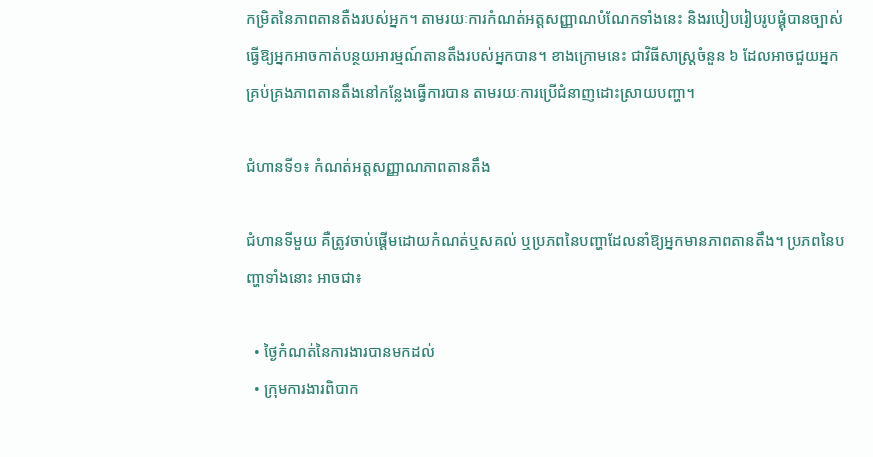កម្រិតនៃភាពតានតឺងរបស់អ្នក។ តាមរយៈការកំណត់អត្តសញ្ញាណបំណែកទាំងនេះ និងរបៀបរៀបរូបផ្គុំបានច្បាស់ ធ្វើឱ្យអ្នកអាចកាត់បន្ថយអារម្មណ៍តានតឹងរបស់អ្នកបាន។ ខាងក្រោមនេះ ជាវិធីសាស្ត្រចំនួន ៦ ដែលអាចជួយអ្នកគ្រប់គ្រងភាពតានតឹងនៅកន្លែងធ្វើការបាន តាមរយៈការប្រើជំនាញដោះស្រាយបញ្ហា។

ជំហានទី១៖ កំណត់អត្តសញ្ញាណភាពតានតឹង

ជំហានទីមួយ គឺត្រូវចាប់ផ្ដើមដោយកំណត់ឬសគល់ ឬប្រភពនៃបញ្ហាដែលនាំឱ្យអ្នកមានភាពតានតឹង។ ប្រភពនៃបញ្ហាទាំងនោះ អាចជា៖

  • ថ្ងៃកំណត់នៃការងារបានមកដល់
  • ក្រុមការងារពិបាក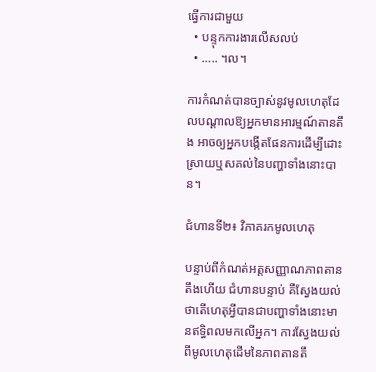ធ្វើការជាមួយ
  • បន្ទុកការងារលើសលប់
  • ….. ។ល។

ការកំណត់បានច្បាស់នូវមូលហេតុដែលបណ្ដាលឱ្យអ្នកមានអារម្មណ៍តានតឹង អាចឲ្យអ្នកបង្កើតផែនការដើម្បីដោះស្រាយឬសគល់នៃបញ្ហាទាំងនោះបាន។

ជំហានទី២៖ វិភាគរកមូលហេតុ

បន្ទាប់ពីកំណត់អត្តសញ្ញាណភាពតានតឹងហើយ ជំហានបន្ទាប់ គឺស្វែងយល់ថាតើហេតុអ្វីបានជាបញ្ហាទាំងនោះមានឥទ្ធិពលមកលើអ្នក។ ការស្វែងយល់ពីមូលហេតុដើមនៃភាពតានតឹ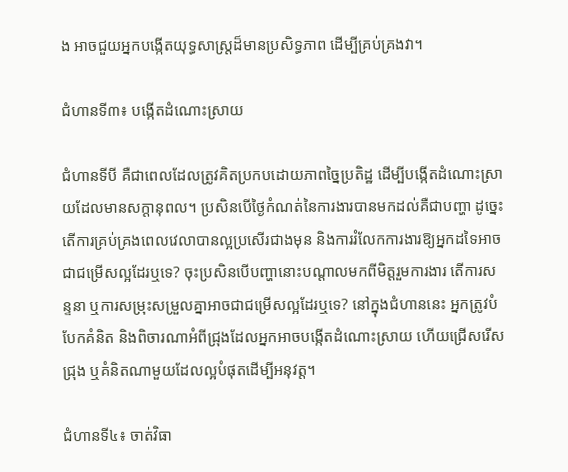ង អាចជួយអ្នកបង្កើតយុទ្ធសាស្ត្រដ៏មានប្រសិទ្ធភាព ដើម្បីគ្រប់គ្រងវា។

ជំហានទី៣៖ បង្កើតដំណោះស្រាយ

ជំហានទីបី គឺជាពេលដែលត្រូវគិតប្រកបដោយភាពច្នៃប្រតិដ្ឋ ដើម្បីបង្កើតដំណោះស្រាយដែលមានសក្តានុពល។ ប្រសិនបើថ្ងៃកំណត់នៃការងារបានមកដល់គឺជាបញ្ហា ដូច្នេះតើការគ្រប់គ្រងពេលវេលាបានល្អប្រសើរជាងមុន និងការរំលែកការងារឱ្យអ្នកដទៃអាចជាជម្រើសល្អដែរឬទេ? ចុះប្រសិនបើបញ្ហានោះបណ្ដាលមកពីមិត្តរួមការងារ តើការសន្ទនា ឬការសម្រុះសម្រួលគ្នាអាចជាជម្រើសល្អដែរឬទេ? នៅក្នុងជំហាននេះ អ្នកត្រូវបំបែកគំនិត និងពិចារណាអំពីជ្រុងដែលអ្នកអាចបង្កើតដំណោះស្រាយ ហើយជ្រើសរើសជ្រុង ឬគំនិតណាមួយដែលល្អបំផុតដើម្បីអនុវត្ត។

ជំហានទី៤៖ ចាត់វិធា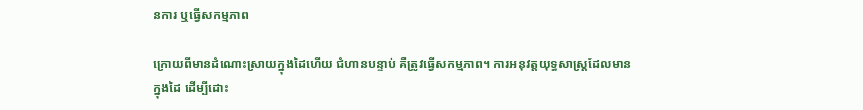នការ ឬធ្វើសកម្មភាព

ក្រោយពីមានដំណោះស្រាយក្នុងដៃហើយ ជំហានបន្ទាប់ គឺត្រូវធ្វើសកម្មភាព។ ការអនុវត្តយុទ្ធសាស្ត្រដែលមានក្នុងដៃ ដើម្បីដោះ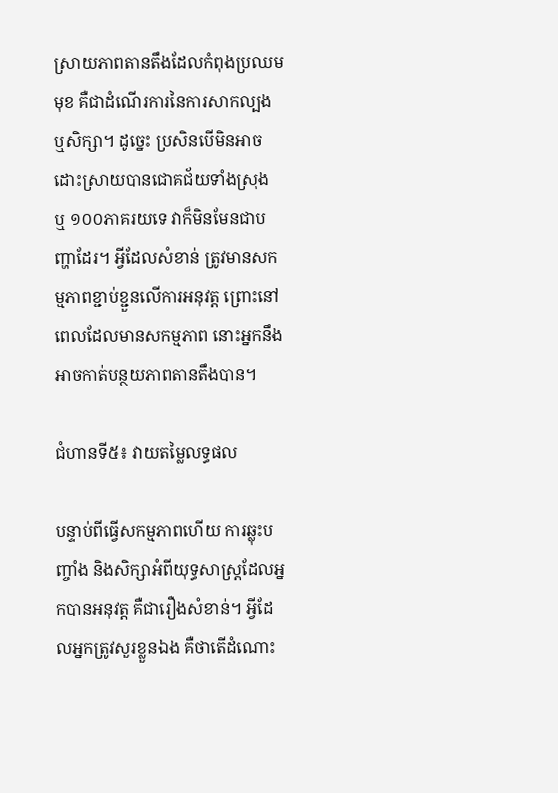ស្រាយភាពតានតឹងដែលកំពុងប្រឈមមុខ គឺជាដំណើរការនៃការសាកល្បង ឬសិក្សា។ ដូច្នេះ ប្រសិនបើមិនអាចដោះស្រាយបានជោគជ័យទាំងស្រុង ឬ ១០០ភាគរយទេ វាក៏មិនមែនជាបញ្ហាដែរ។ អ្វីដែលសំខាន់ ត្រូវមានសកម្មភាពខ្ជាប់ខ្ជួនលើការអនុវត្ត ព្រោះនៅពេលដែលមានសកម្មភាព នោះអ្នកនឹងអាចកាត់បន្ថយភាពតានតឹងបាន។

ជំហានទី៥៖ វាយតម្លៃលទ្ធផល

បន្ទាប់ពីធ្វើសកម្មភាពហើយ ការឆ្លុះបញ្ចាំង និងសិក្សាអំពីយុទ្ធសាស្ត្រដែលអ្នកបានអនុវត្ត គឺជារឿងសំខាន់។ អ្វីដែលអ្នកត្រូវសួរខ្លួនឯង គឺថាតើដំណោះ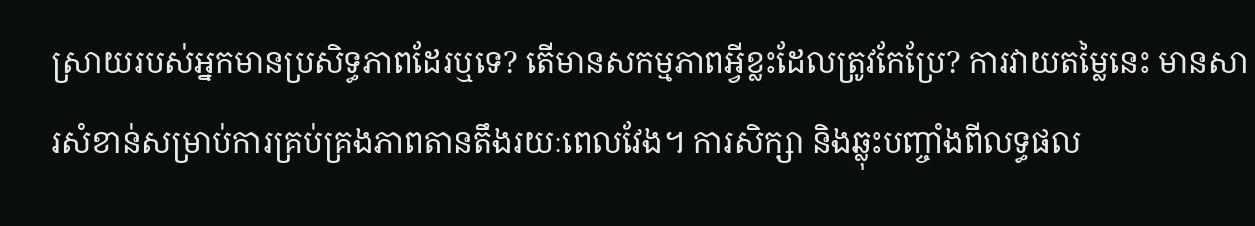ស្រាយរបស់អ្នកមានប្រសិទ្ធភាពដែរឬទេ? តើមានសកម្មភាពអ្វីខ្លះដែលត្រូវកែប្រែ? ការវាយតម្លៃនេះ មានសារសំខាន់សម្រាប់ការគ្រប់គ្រងភាពតានតឹងរយៈពេលវែង។ ការសិក្សា និងឆ្លុះបញ្ចាំងពីលទ្ធផល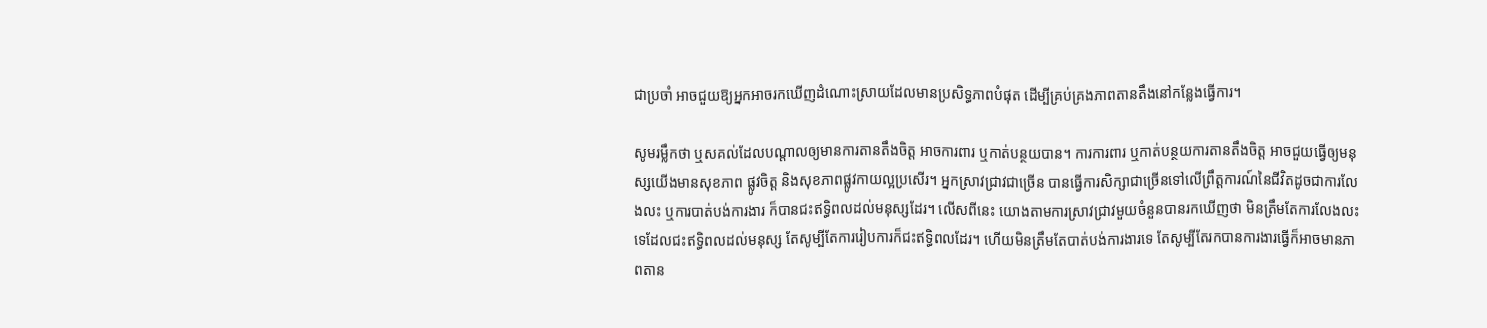ជាប្រចាំ អាចជួយឱ្យអ្នកអាចរកឃើញដំណោះស្រាយដែលមានប្រសិទ្ធភាពបំផុត ដើម្បីគ្រប់គ្រងភាពតានតឹងនៅកន្លែងធ្វើការ។

សូមរម្លឹកថា ឬសគល់ដែលបណ្តាលឲ្យមានការតានតឹងចិត្ត អាចការពារ ឬកាត់បន្ថយបាន។ ការការពារ ឬកាត់បន្ថយការតានតឹងចិត្ត អាចជួយធ្វើឲ្យមនុស្សយើងមានសុខភាព ផ្លូវចិត្ត និងសុខភាពផ្លូវកាយល្អប្រសើរ។ អ្នកស្រាវជ្រាវជាច្រើន បានធ្វើការសិក្សាជាច្រើនទៅលើព្រឹត្តការណ៍នៃជីវិតដូចជាការលែងលះ ឬការបាត់បង់ការងារ ក៏បានជះឥទ្ធិពលដល់មនុស្សដែរ។ លើសពីនេះ យោងតាមការស្រាវជ្រាវមួយចំនួនបានរកឃើញថា មិនត្រឹមតែការលែងលះទេដែលជះឥទ្ធិពលដល់មនុស្ស តែសូម្បីតែការរៀបការក៏ជះឥទ្ធិពលដែរ។ ហើយមិនត្រឹមតែបាត់បង់ការងារទេ តែសូម្បីតែរកបានការងារធ្វើក៏អាចមានភាពតាន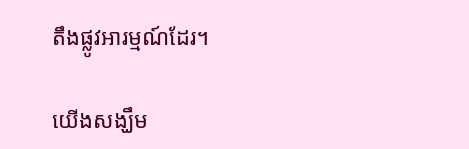តឹងផ្លូវអារម្មណ៍ដែរ។

យើងសង្ឃឹម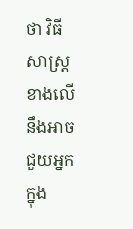ថា វិធីសាស្រ្តខាងលើ នឹងអាចជួយអ្នកក្នុង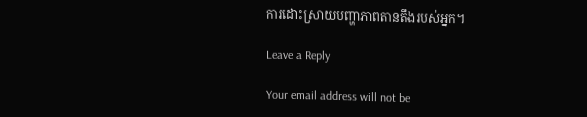ការដោះស្រាយបញ្ហាភាពតានតឹងរបស់អ្នក។

Leave a Reply

Your email address will not be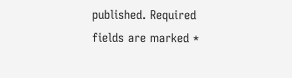published. Required fields are marked *